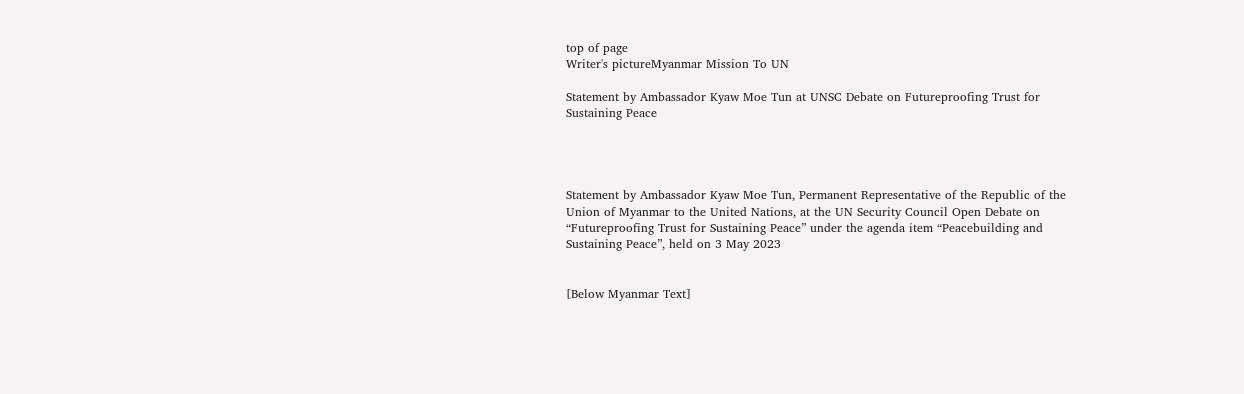top of page
Writer's pictureMyanmar Mission To UN

Statement by Ambassador Kyaw Moe Tun at UNSC Debate on Futureproofing Trust for Sustaining Peace




Statement by Ambassador Kyaw Moe Tun, Permanent Representative of the Republic of the Union of Myanmar to the United Nations, at the UN Security Council Open Debate on “Futureproofing Trust for Sustaining Peace” under the agenda item “Peacebuilding and Sustaining Peace”, held on 3 May 2023


[Below Myanmar Text]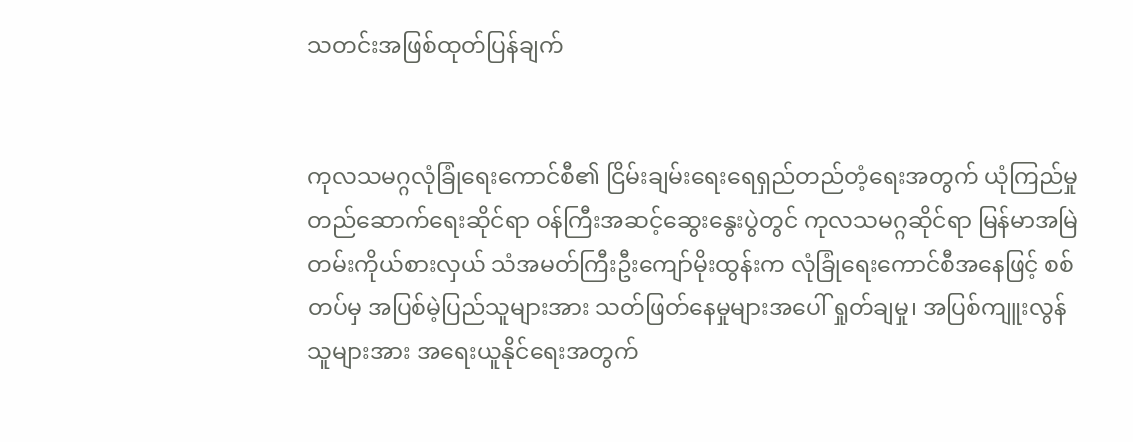သတင်းအဖြစ်ထုတ်ပြန်ချက်


ကုလသမဂ္ဂလုံခြုံရေးကောင်စီ၏ ငြိမ်းချမ်းရေးရေရှည်တည်တံ့ရေးအတွက် ယုံကြည်မှု တည်ဆောက်ရေးဆိုင်ရာ ဝန်ကြီးအဆင့်ဆွေးနွေးပွဲတွင် ကုလသမဂ္ဂဆိုင်ရာ မြန်မာအမြဲတမ်းကိုယ်စားလှယ် သံအမတ်ကြီးဦးကျော်မိုးထွန်းက လုံခြုံရေးကောင်စီအနေဖြင့် စစ်တပ်မှ အပြစ်မဲ့ပြည်သူများအား သတ်ဖြတ်နေမှုများအပေါ် ရှုတ်ချမှု၊ အပြစ်ကျူးလွန်သူများအား အရေးယူနိုင်ရေးအတွက်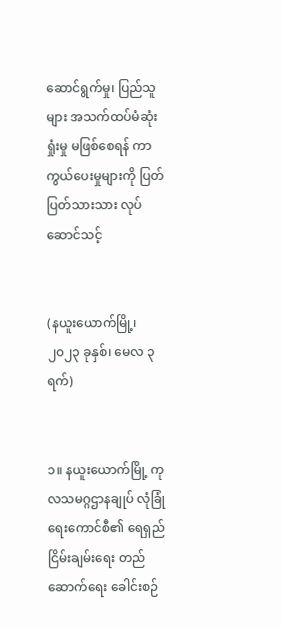ဆောင်ရွက်မှု၊ ပြည်သူများ အသက်ထပ်မံဆုံးရှုံးမှု မဖြစ်စေရန် ကာကွယ်ပေးမှုများကို ပြတ်ပြတ်သားသား လုပ်ဆောင်သင့်


(နယူးယောက်မြို့၊ ၂၀၂၃ ခုနှစ်၊ မေလ ၃ ရက်)


၁။ နယူးယောက်မြို့ ကုလသမဂ္ဂဌာနချုပ် လုံခြုံရေးကောင်စီ၏ ရေရှည်ငြိမ်းချမ်းရေး တည်ဆောက်ရေး ခေါင်းစဉ်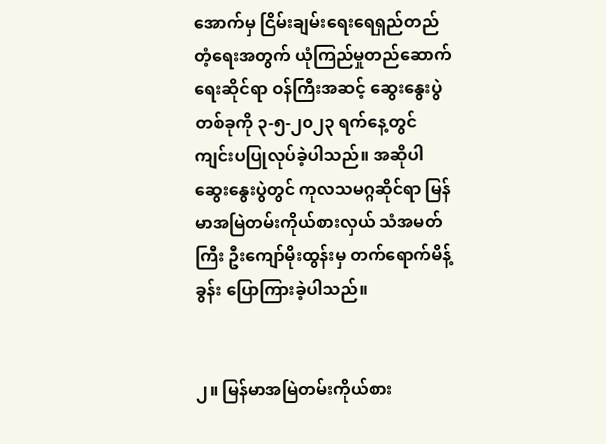အောက်မှ ငြိမ်းချမ်းရေးရေရှည်တည်တံ့ရေးအတွက် ယုံကြည်မှုတည်ဆောက်ရေးဆိုင်ရာ ဝန်ကြီးအဆင့် ဆွေးနွေးပွဲတစ်ခုကို ၃-၅-၂၀၂၃ ရက်နေ့တွင် ကျင်းပပြုလုပ်ခဲ့ပါသည်။ အဆိုပါဆွေးနွေးပွဲတွင် ကုလသမဂ္ဂဆိုင်ရာ မြန်မာအမြဲတမ်းကိုယ်စားလှယ် သံအမတ်ကြီး ဦးကျော်မိုးထွန်းမှ တက်ရောက်မိန့်ခွန်း ပြောကြားခဲ့ပါသည်။


၂။ မြန်မာအမြဲတမ်းကိုယ်စား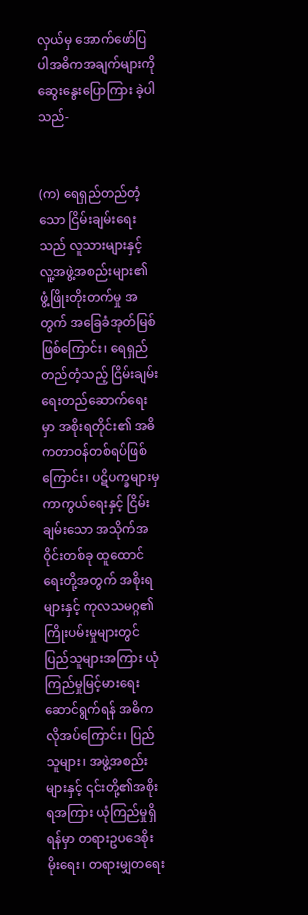လှယ်မှ အောက်ဖော်ပြပါအဓိကအချက်များကို ဆွေးနွေးပြောကြား ခဲ့ပါသည်-


(က) ရေရှည်တည်တံ့သော ငြိမ်းချမ်းရေးသည် လူသားများနှင့် လူ့အဖွဲ့အစည်းများ၏ ဖွံ့ဖြိုးတိုးတက်မှု အတွက် အခြေခံအုတ်မြစ်ဖြစ်ကြောင်း၊ ရေရှည်တည်တံ့သည့် ငြိမ်းချမ်းရေးတည်ဆောက်ရေးမှာ အစိုးရတိုင်း၏ အဓိကတာဝန်တစ်ရပ်ဖြစ်ကြောင်း၊ ပဋိပက္ခများမှ ကာကွယ်ရေးနှင့် ငြိမ်းချမ်းသော အသိုက်အဝိုင်းတစ်ခု ထူထောင်ရေးတို့အတွက် အစိုးရများနှင့် ကုလသမဂ္ဂ၏ ကြိုးပမ်းမှုများတွင် ပြည်သူများအကြား ယုံကြည်မှုမြင့်မားရေး ဆောင်ရွက်ရန် အဓိကလိုအပ်ကြောင်း၊ ပြည်သူများ၊ အဖွဲ့အစည်းများနှင့် ၎င်းတို့၏အစိုးရအကြား ယုံကြည်မှုရှိရန်မှာ တရားဥပဒေစိုးမိုးရေး၊ တရားမျှတရေး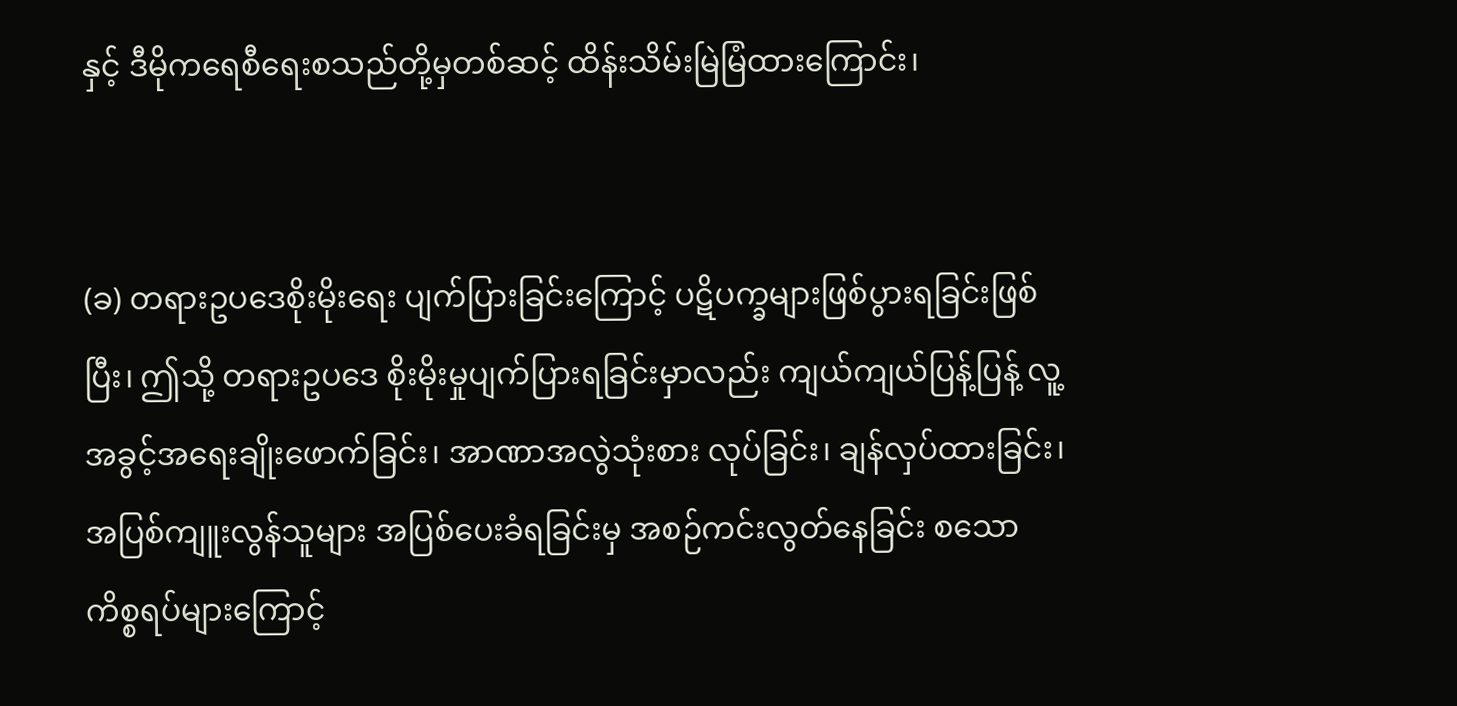နှင့် ဒီမိုကရေစီရေးစသည်တို့မှတစ်ဆင့် ထိန်းသိမ်းမြဲမြံထားကြောင်း၊


(ခ) တရားဥပဒေစိုးမိုးရေး ပျက်ပြားခြင်းကြောင့် ပဋိပက္ခများဖြစ်ပွားရခြင်းဖြစ်ပြီး၊ ဤသို့ တရားဥပဒေ စိုးမိုးမှုပျက်ပြားရခြင်းမှာလည်း ကျယ်ကျယ်ပြန့်ပြန့် လူ့အခွင့်အရေးချိုးဖောက်ခြင်း၊ အာဏာအလွဲသုံးစား လုပ်ခြင်း၊ ချန်လှပ်ထားခြင်း၊ အပြစ်ကျူးလွန်သူများ အပြစ်ပေးခံရခြင်းမှ အစဉ်ကင်းလွတ်နေခြင်း စသောကိစ္စရပ်များကြောင့်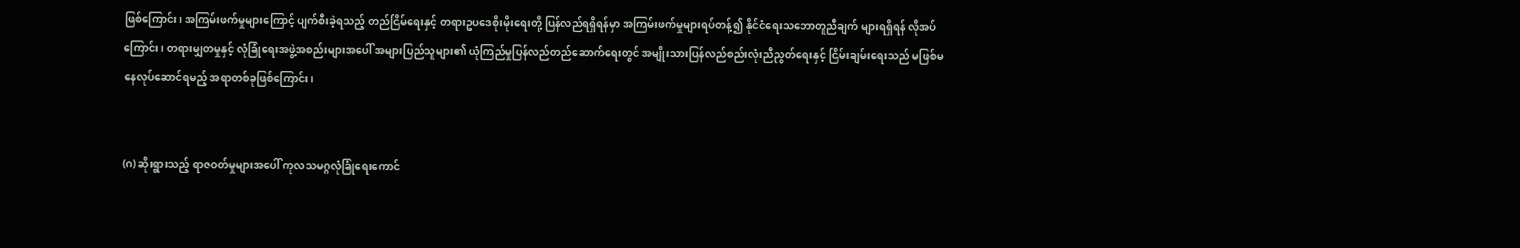ဖြစ်ကြောင်း၊ အကြမ်းဖက်မှုများကြောင့် ပျက်စီးခဲ့ရသည့် တည်ငြိမ်ရေးနှင့် တရားဥပဒေစိုးမိုးရေးတို့ ပြန်လည်ရရှိရန်မှာ အကြမ်းဖက်မှုများရပ်တန့်၍ နိုင်ငံရေးသဘောတူညီချက် များရရှိရန် လိုအပ်ကြောင်း၊ တရားမျှတမှုနှင့် လုံခြုံရေးအဖွဲ့အစည်းများအပေါ် အများပြည်သူများ၏ ယုံကြည်မှုပြန်လည်တည်ဆောက်ရေးတွင် အမျိုးသားပြန်လည်စည်းလုံးညီညွတ်ရေးနှင့် ငြိမ်းချမ်းရေးသည် မဖြစ်မနေလုပ်ဆောင်ရမည့် အရာတစ်ခုဖြစ်ကြောင်း၊


(ဂ) ဆိုးရွားသည့် ရာဇဝတ်မှုများအပေါ် ကုလသမဂ္ဂလုံခြုံရေးကောင်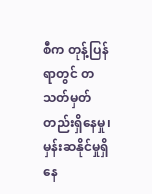စီက တုန့်ပြန်ရာတွင် တသတ်မှတ် တည်းရှိနေမှု၊ မှန်းဆနိုင်မှုရှိနေ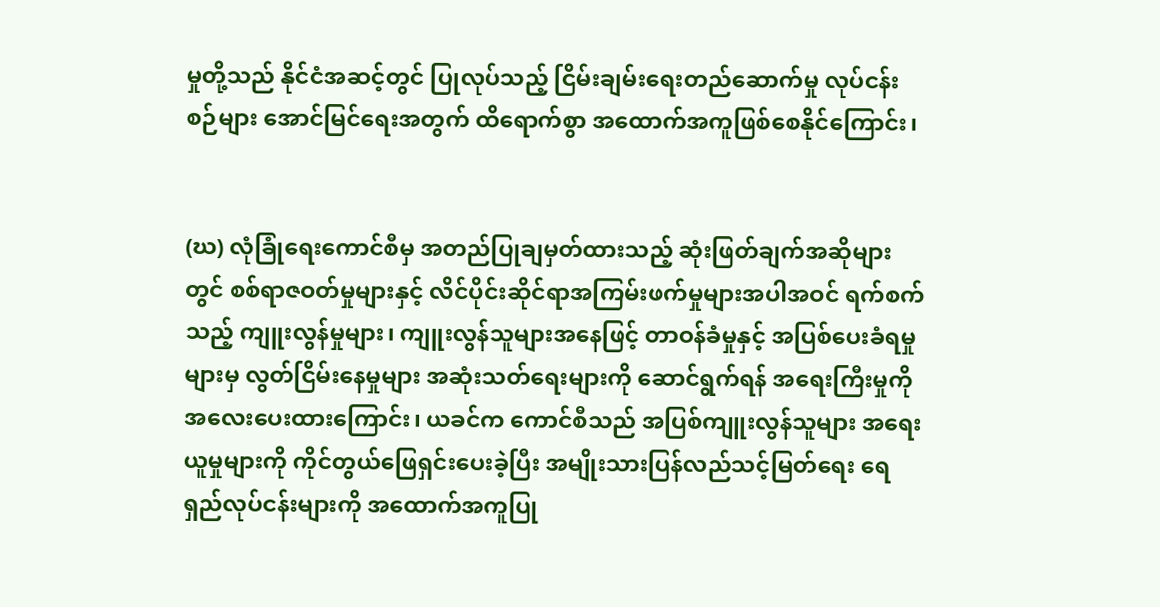မှုတို့သည် နိုင်ငံအဆင့်တွင် ပြုလုပ်သည့် ငြိမ်းချမ်းရေးတည်ဆောက်မှု လုပ်ငန်းစဉ်များ အောင်မြင်ရေးအတွက် ထိရောက်စွာ အထောက်အကူဖြစ်စေနိုင်ကြောင်း၊


(ဃ) လုံခြုံရေးကောင်စီမှ အတည်ပြုချမှတ်ထားသည့် ဆုံးဖြတ်ချက်အဆိုများတွင် စစ်ရာဇဝတ်မှုများနှင့် လိင်ပိုင်းဆိုင်ရာအကြမ်းဖက်မှုများအပါအဝင် ရက်စက်သည့် ကျူးလွန်မှုများ၊ ကျူးလွန်သူများအနေဖြင့် တာဝန်ခံမှုနှင့် အပြစ်ပေးခံရမှုများမှ လွတ်ငြိမ်းနေမှုများ အဆုံးသတ်ရေးများကို ဆောင်ရွက်ရန် အရေးကြီးမှုကို အလေးပေးထားကြောင်း၊ ယခင်က ကောင်စီသည် အပြစ်ကျူးလွန်သူများ အရေးယူမှုများကို ကိုင်တွယ်ဖြေရှင်းပေးခဲ့ပြီး အမျိုးသားပြန်လည်သင့်မြတ်ရေး ရေရှည်လုပ်ငန်းများကို အထောက်အကူပြု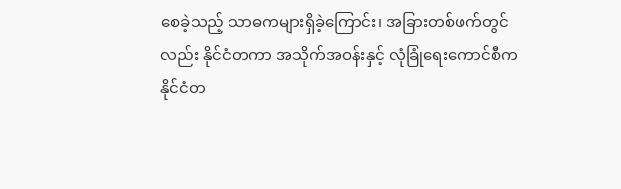စေခဲ့သည့် သာဓကများရှိခဲ့ကြောင်း၊ အခြားတစ်ဖက်တွင်လည်း နိုင်ငံတကာ အသိုက်အဝန်းနှင့် လုံခြုံရေးကောင်စီက နိုင်ငံတ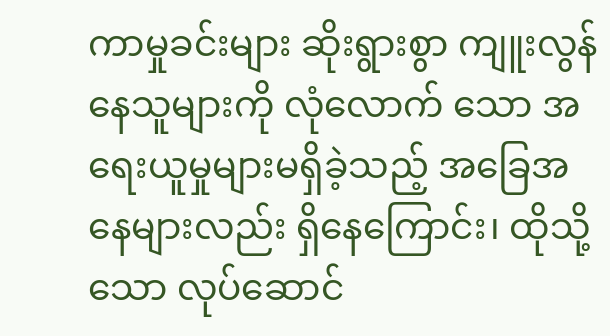ကာမှုခင်းများ ဆိုးရွားစွာ ကျူးလွန်နေသူများကို လုံလောက် သော အရေးယူမှုများမရှိခဲ့သည့် အခြေအနေများလည်း ရှိနေကြောင်း၊ ထိုသို့သော လုပ်ဆောင်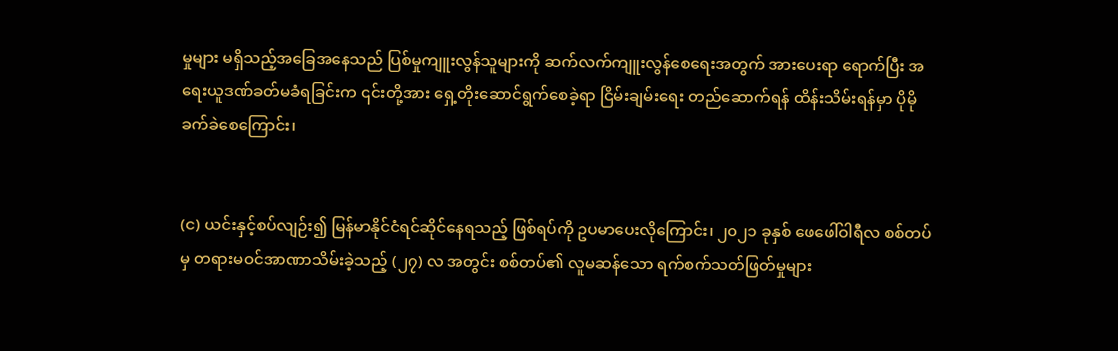မှုများ မရှိသည့်အခြေအနေသည် ပြစ်မှုကျူးလွန်သူများကို ဆက်လက်ကျူးလွန်စေရေးအတွက် အားပေးရာ ရောက်ပြီး အရေးယူဒဏ်ခတ်မခံရခြင်းက ၎င်းတို့အား ရှေ့တိုးဆောင်ရွက်စေခဲ့ရာ ငြိမ်းချမ်းရေး တည်ဆောက်ရန် ထိန်းသိမ်းရန်မှာ ပိုမိုခက်ခဲစေကြောင်း၊


(င) ယင်းနှင့်စပ်လျဉ်း၍ မြန်မာနိုင်ငံရင်ဆိုင်နေရသည့် ဖြစ်ရပ်ကို ဥပမာပေးလိုကြောင်း၊ ၂၀၂၁ ခုနှစ် ဖေဖေါ်ဝါရီလ စစ်တပ်မှ တရားမဝင်အာဏာသိမ်းခဲ့သည့် (၂၇) လ အတွင်း စစ်တပ်၏ လူမဆန်သော ရက်စက်သတ်ဖြတ်မှုများ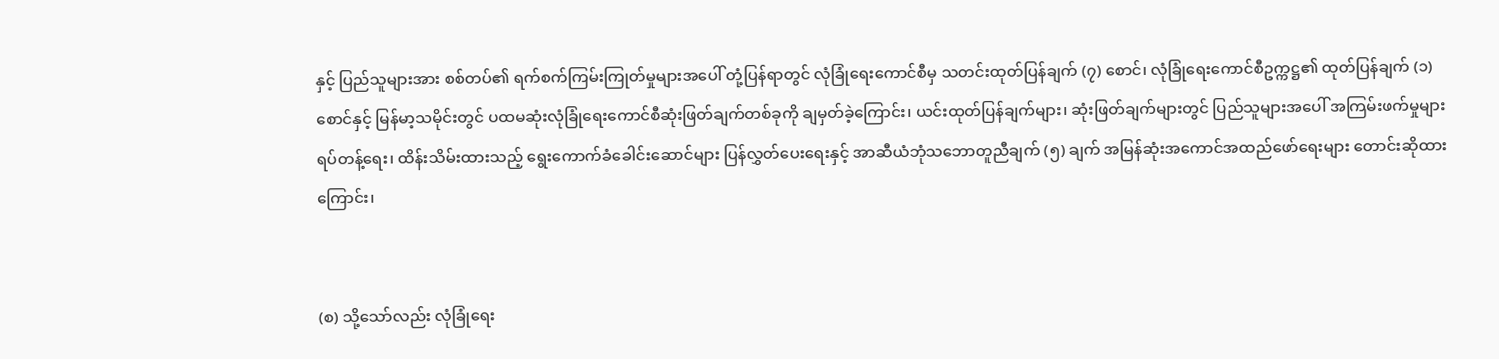နှင့် ပြည်သူများအား စစ်တပ်၏ ရက်စက်ကြမ်းကြုတ်မှုများအပေါ် တုံ့ပြန်ရာတွင် လုံခြုံရေးကောင်စီမှ သတင်းထုတ်ပြန်ချက် (၇) စောင်၊ လုံခြုံရေးကောင်စီဥက္ကဋ္ဌ၏ ထုတ်ပြန်ချက် (၁) စောင်နှင့် မြန်မာ့သမိုင်းတွင် ပထမဆုံးလုံခြုံရေးကောင်စီဆုံးဖြတ်ချက်တစ်ခုကို ချမှတ်ခဲ့ကြောင်း၊ ယင်းထုတ်ပြန်ချက်များ၊ ဆုံးဖြတ်ချက်များတွင် ပြည်သူများအပေါ် အကြမ်းဖက်မှုများရပ်တန့်ရေး၊ ထိန်းသိမ်းထားသည့် ရွေးကောက်ခံခေါင်းဆောင်များ ပြန်လွှတ်ပေးရေးနှင့် အာဆီယံဘုံသဘောတူညီချက် (၅) ချက် အမြန်ဆုံးအကောင်အထည်ဖော်ရေးများ တောင်းဆိုထားကြောင်း၊


(စ) သို့သော်လည်း လုံခြုံရေး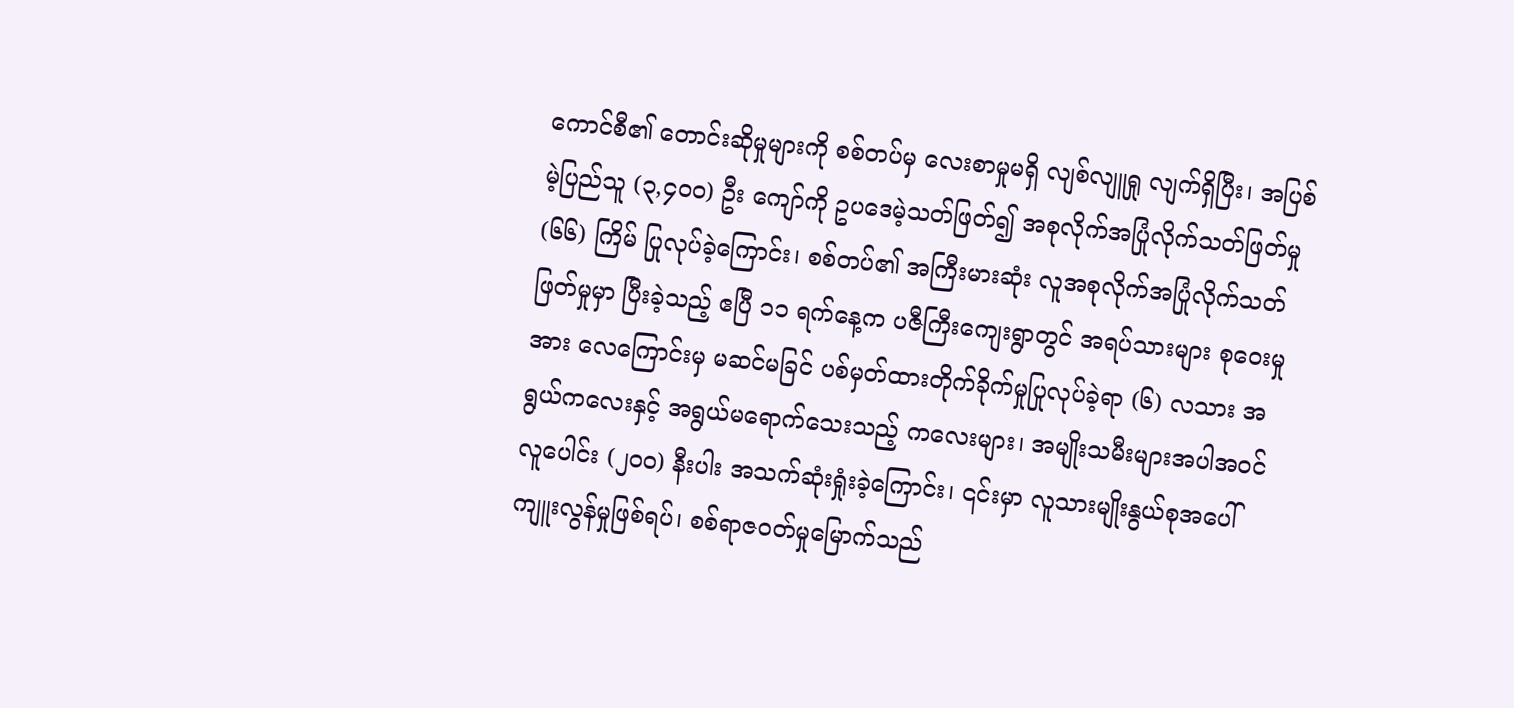ကောင်စီ၏ တောင်းဆိုမှုများကို စစ်တပ်မှ လေးစာမှုမရှိ လျစ်လျူရှု လျက်ရှိပြီး၊ အပြစ်မဲ့ပြည်သူ (၃,၄၀၀) ဦး ကျော်ကို ဥပဒေမဲ့သတ်ဖြတ်၍ အစုလိုက်အပြုံလိုက်သတ်ဖြတ်မှု (၆၆) ကြိမ် ပြုလုပ်ခဲ့ကြောင်း၊ စစ်တပ်၏ အကြီးမားဆုံး လူအစုလိုက်အပြုံလိုက်သတ်ဖြတ်မှုမှာ ပြီးခဲ့သည့် ဧပြီ ၁၁ ရက်နေ့က ပဇီကြီးကျေးရွာတွင် အရပ်သားများ စုဝေးမှုအား လေကြောင်းမှ မဆင်မခြင် ပစ်မှတ်ထားတိုက်ခိုက်မှုပြုလုပ်ခဲ့ရာ (၆) လသား အရွယ်ကလေးနှင့် အရွယ်မရောက်သေးသည့် ကလေးများ၊ အမျိုးသမီးများအပါအဝင် လူပေါင်း (၂၀၀) နီးပါး အသက်ဆုံးရှုံးခဲ့ကြောင်း၊ ၎င်းမှာ လူသားမျိုးနွယ်စုအပေါ် ကျူးလွန်မှုဖြစ်ရပ်၊ စစ်ရာဇဝတ်မှုမြောက်သည်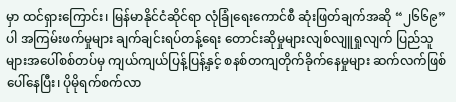မှာ ထင်ရှားကြောင်း၊ မြန်မာနိုင်ငံဆိုင်ရာ လုံခြုံရေးကောင်စီ ဆုံးဖြတ်ချက်အဆို “၂၆၆၉” ပါ အကြမ်းဖက်မှုများ ချက်ချင်းရပ်တန့်ရေး တောင်းဆိုမှုများလျစ်လျူရှုလျက် ပြည်သူများအပေါ်စစ်တပ်မှ ကျယ်ကျယ်ပြန့်ပြန့်နှင့် စနစ်တကျတိုက်ခိုက်နေမှုများ ဆက်လက်ဖြစ်ပေါ်နေပြီး၊ ပိုမိုရက်စက်လာ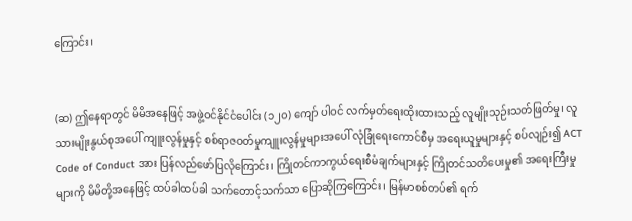ကြောင်း၊


(ဆ) ဤနေရာတွင် မိမိအနေဖြင့် အဖွဲ့ဝင်နိုင်ငံပေါင်း (၁၂၀) ကျော် ပါဝင် လက်မှတ်ရေးထိုးထားသည့် လူမျိုးသုဉ်းသတ်ဖြတ်မှု၊ လူသားမျိုးနွယ်စုအပေါ် ကျူးလွန်မှုနှင့် စစ်ရာဇဝတ်မှုကျူးလွန်မှုများအပေါ် လုံခြုံရေးကောင်စီမှ အရေးယူမှုများနှင့် စပ်လျဉ်း၍ ACT Code of Conduct အား ပြန်လည်ဖော်ပြလိုကြောင်း၊ ကြိုတင်ကာကွယ်ရေးစီမံချက်များနှင့် ကြိုတင်သတိပေးမှု၏ အရေးကြီးမှု များကို မိမိတို့အနေဖြင့် ထပ်ခါထပ်ခါ သက်တောင့်သက်သာ ပြောဆိုကြကြောင်း၊ မြန်မာစစ်တပ်၏ ရက်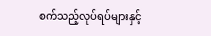စက်သည့်လုပ်ရပ်များနှင့်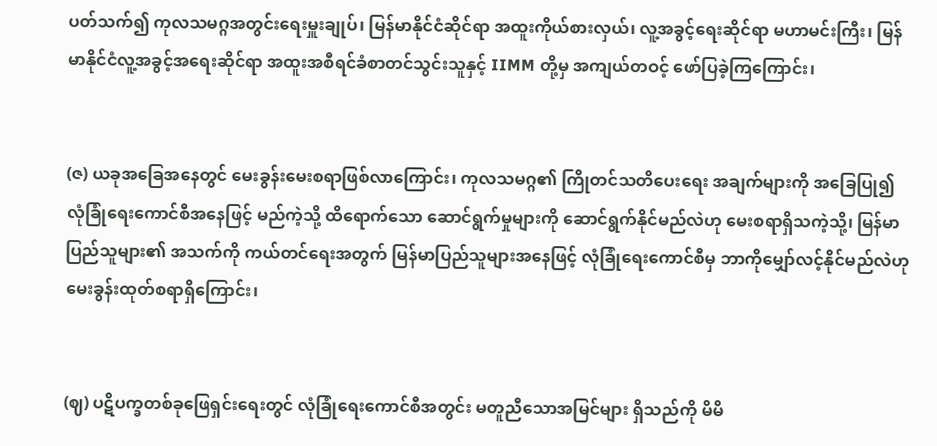ပတ်သက်၍ ကုလသမဂ္ဂအတွင်းရေးမှူးချုပ်၊ မြန်မာနိုင်ငံဆိုင်ရာ အထူးကိုယ်စားလှယ်၊ လူ့အခွင့်ရေးဆိုင်ရာ မဟာမင်းကြီး၊ မြန်မာနိုင်ငံလူ့အခွင့်အရေးဆိုင်ရာ အထူးအစီရင်ခံစာတင်သွင်းသူနှင့် IIMM တို့မှ အကျယ်တဝင့် ဖော်ပြခဲ့ကြကြောင်း၊


(ဇ) ယခုအခြေအနေတွင် မေးခွန်းမေးစရာဖြစ်လာကြောင်း၊ ကုလသမဂ္ဂ၏ ကြိုတင်သတိပေးရေး အချက်များကို အခြေပြု၍ လုံခြုံရေးကောင်စီအနေဖြင့် မည်ကဲ့သို့ ထိရောက်သော ဆောင်ရွက်မှုများကို ဆောင်ရွက်နိုင်မည်လဲဟု မေးစရာရှိသကဲ့သို့၊ မြန်မာပြည်သူများ၏ အသက်ကို ကယ်တင်ရေးအတွက် မြန်မာပြည်သူများအနေဖြင့် လုံခြုံရေးကောင်စီမှ ဘာကိုမျှော်လင့်နိုင်မည်လဲဟု မေးခွန်းထုတ်စရာရှိကြောင်း၊


(ဈ) ပဋိပက္ခတစ်ခုဖြေရှင်းရေးတွင် လုံခြုံရေးကောင်စီအတွင်း မတူညီသောအမြင်များ ရှိသည်ကို မိမိ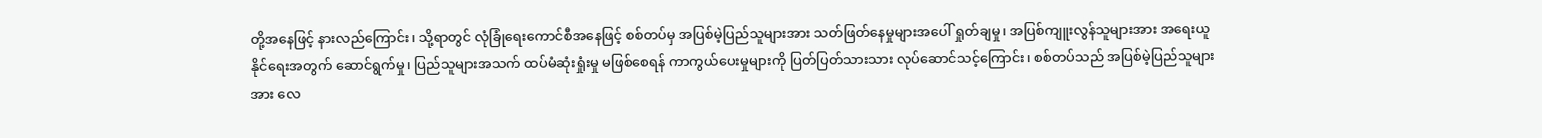တို့အနေဖြင့် နားလည်ကြောင်း၊ သို့ရာတွင် လုံခြုံရေးကောင်စီအနေဖြင့် စစ်တပ်မှ အပြစ်မဲ့ပြည်သူများအား သတ်ဖြတ်နေမှုများအပေါ် ရှုတ်ချမှု၊ အပြစ်ကျူးလွန်သူများအား အရေးယူနိုင်ရေးအတွက် ဆောင်ရွက်မှု၊ ပြည်သူများအသက် ထပ်မံဆုံးရှုံးမှု မဖြစ်စေရန် ကာကွယ်ပေးမှုများကို ပြတ်ပြတ်သားသား လုပ်ဆောင်သင့်ကြောင်း၊ စစ်တပ်သည် အပြစ်မဲ့ပြည်သူများအား လေ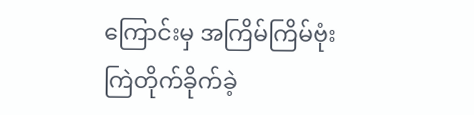ကြောင်းမှ အကြိမ်ကြိမ်ဗုံးကြဲတိုက်ခိုက်ခဲ့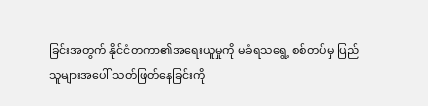ခြင်းအတွက် နိုင်ငံတကာ၏အရေးယူမှုကို မခံရသရွေ့ စစ်တပ်မှ ပြည်သူများအပေါ် သတ်ဖြတ်နေခြင်းကို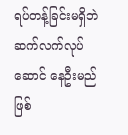ရပ်တန့်ခြင်းမရှိဘဲ ဆက်လက်လုပ်ဆောင် နေဦးမည်ဖြစ်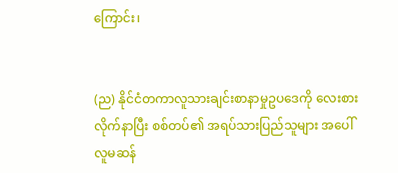ကြောင်း၊


(ည) နိုင်ငံတကာလူသားချင်းစာနာမှုဥပဒေကို လေးစားလိုက်နာပြီး စစ်တပ်၏ အရပ်သားပြည်သူများ အပေါ် လူမဆန်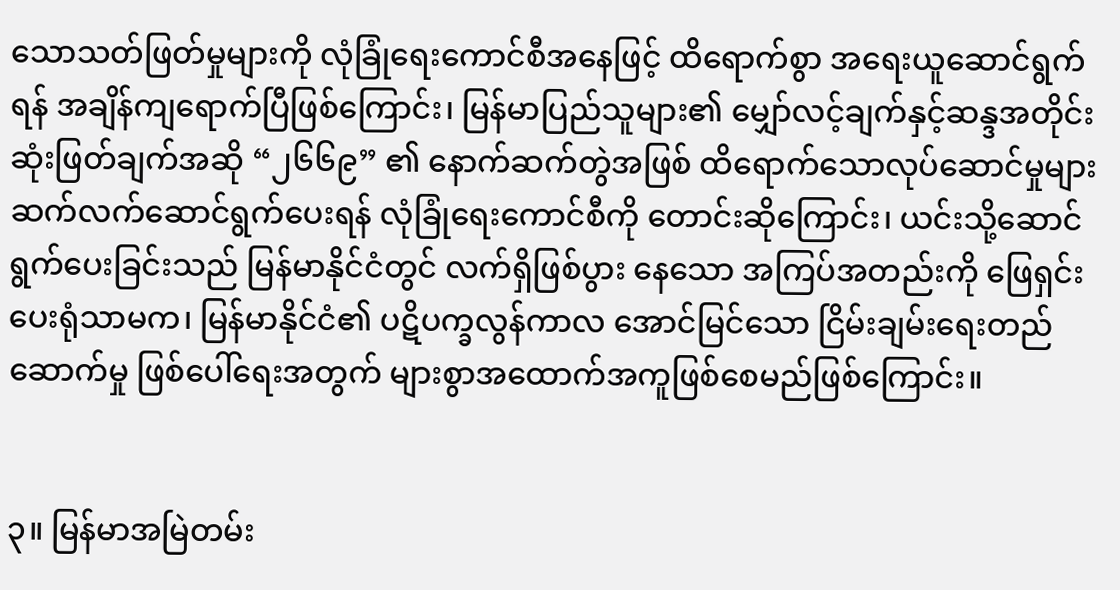သောသတ်ဖြတ်မှုများကို လုံခြုံရေးကောင်စီအနေဖြင့် ထိရောက်စွာ အရေးယူဆောင်ရွက်ရန် အချိန်ကျရောက်ပြီဖြစ်ကြောင်း၊ မြန်မာပြည်သူများ၏ မျှော်လင့်ချက်နှင့်ဆန္ဒအတိုင်း ဆုံးဖြတ်ချက်အဆို “၂၆၆၉” ၏ နောက်ဆက်တွဲအဖြစ် ထိရောက်သောလုပ်ဆောင်မှုများ ဆက်လက်ဆောင်ရွက်ပေးရန် လုံခြုံရေးကောင်စီကို တောင်းဆိုကြောင်း၊ ယင်းသို့ဆောင်ရွက်ပေးခြင်းသည် မြန်မာနိုင်ငံတွင် လက်ရှိဖြစ်ပွား နေသော အကြပ်အတည်းကို ဖြေရှင်းပေးရုံသာမက၊ မြန်မာနိုင်ငံ၏ ပဋိပက္ခလွန်ကာလ အောင်မြင်သော ငြိမ်းချမ်းရေးတည်ဆောက်မှု ဖြစ်ပေါ်ရေးအတွက် များစွာအထောက်အကူဖြစ်စေမည်ဖြစ်ကြောင်း။


၃။ မြန်မာအမြဲတမ်း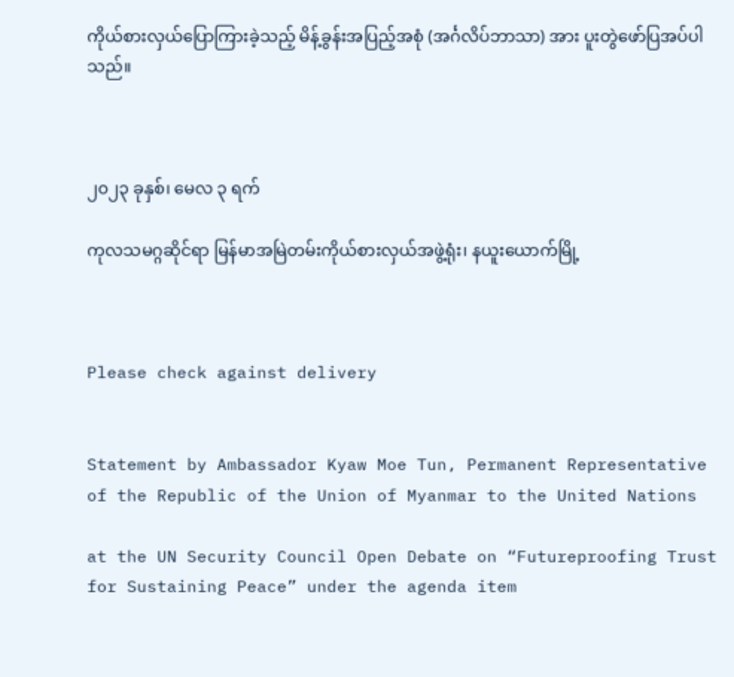ကိုယ်စားလှယ်ပြောကြားခဲ့သည့် မိန့်ခွန်းအပြည့်အစုံ (အင်္ဂလိပ်ဘာသာ) အား ပူးတွဲဖော်ပြအပ်ပါသည်။



၂၀၂၃ ခုနှစ်၊ မေလ ၃ ရက်

ကုလသမဂ္ဂဆိုင်ရာ မြန်မာအမြဲတမ်းကိုယ်စားလှယ်အဖွဲ့ရုံး၊ နယူးယောက်မြို့



Please check against delivery


Statement by Ambassador Kyaw Moe Tun, Permanent Representative of the Republic of the Union of Myanmar to the United Nations

at the UN Security Council Open Debate on “Futureproofing Trust for Sustaining Peace” under the agenda item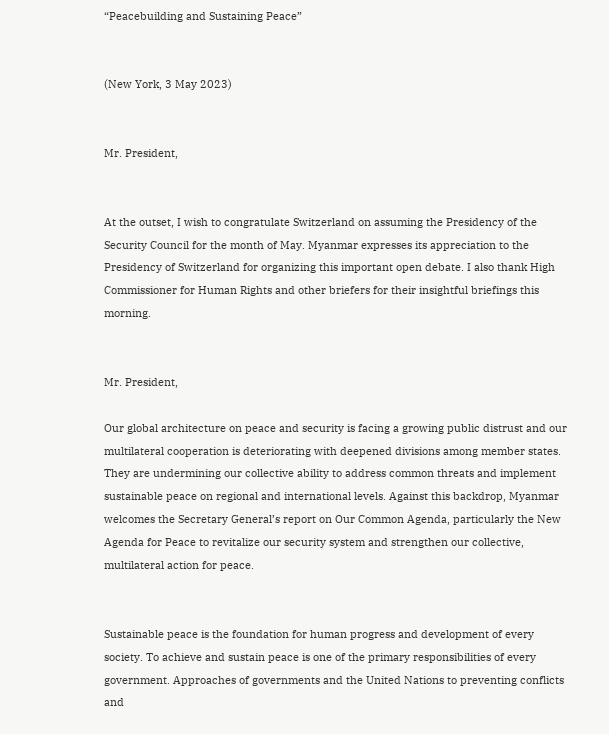“Peacebuilding and Sustaining Peace”


(New York, 3 May 2023)


Mr. President,


At the outset, I wish to congratulate Switzerland on assuming the Presidency of the Security Council for the month of May. Myanmar expresses its appreciation to the Presidency of Switzerland for organizing this important open debate. I also thank High Commissioner for Human Rights and other briefers for their insightful briefings this morning.


Mr. President,

Our global architecture on peace and security is facing a growing public distrust and our multilateral cooperation is deteriorating with deepened divisions among member states. They are undermining our collective ability to address common threats and implement sustainable peace on regional and international levels. Against this backdrop, Myanmar welcomes the Secretary General’s report on Our Common Agenda, particularly the New Agenda for Peace to revitalize our security system and strengthen our collective, multilateral action for peace.


Sustainable peace is the foundation for human progress and development of every society. To achieve and sustain peace is one of the primary responsibilities of every government. Approaches of governments and the United Nations to preventing conflicts and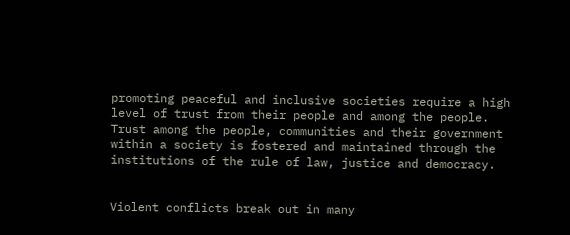promoting peaceful and inclusive societies require a high level of trust from their people and among the people. Trust among the people, communities and their government within a society is fostered and maintained through the institutions of the rule of law, justice and democracy.


Violent conflicts break out in many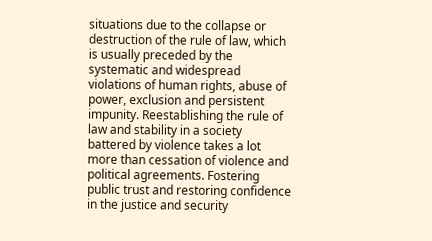situations due to the collapse or destruction of the rule of law, which is usually preceded by the systematic and widespread violations of human rights, abuse of power, exclusion and persistent impunity. Reestablishing the rule of law and stability in a society battered by violence takes a lot more than cessation of violence and political agreements. Fostering public trust and restoring confidence in the justice and security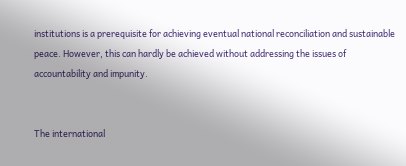institutions is a prerequisite for achieving eventual national reconciliation and sustainable peace. However, this can hardly be achieved without addressing the issues of accountability and impunity.


The international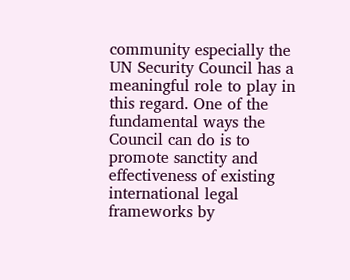community especially the UN Security Council has a meaningful role to play in this regard. One of the fundamental ways the Council can do is to promote sanctity and effectiveness of existing international legal frameworks by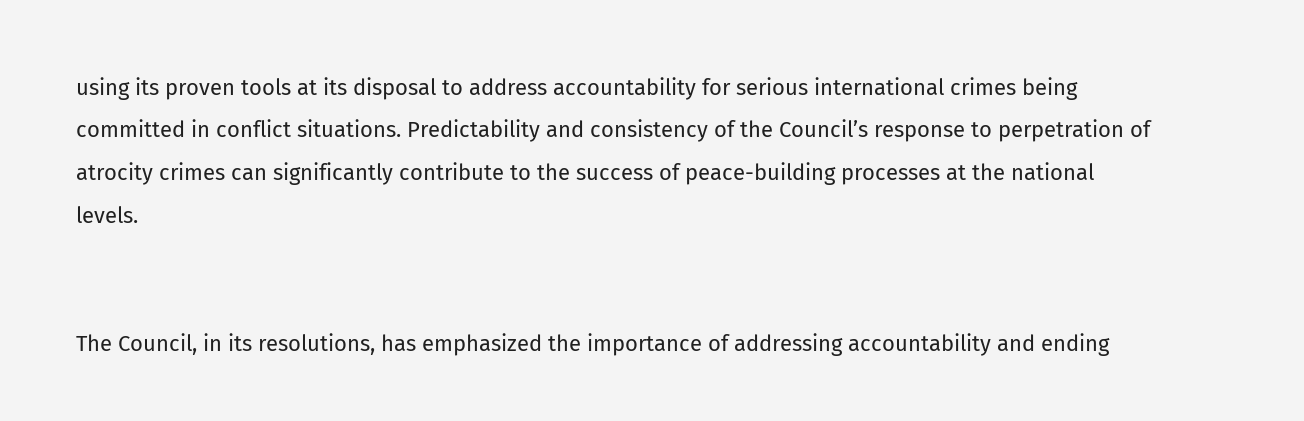using its proven tools at its disposal to address accountability for serious international crimes being committed in conflict situations. Predictability and consistency of the Council’s response to perpetration of atrocity crimes can significantly contribute to the success of peace-building processes at the national levels.


The Council, in its resolutions, has emphasized the importance of addressing accountability and ending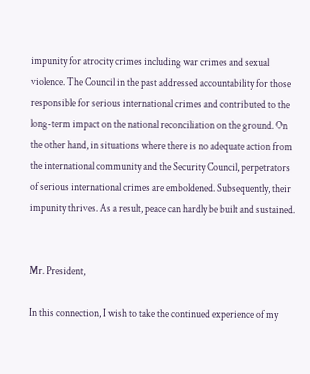impunity for atrocity crimes including war crimes and sexual violence. The Council in the past addressed accountability for those responsible for serious international crimes and contributed to the long-term impact on the national reconciliation on the ground. On the other hand, in situations where there is no adequate action from the international community and the Security Council, perpetrators of serious international crimes are emboldened. Subsequently, their impunity thrives. As a result, peace can hardly be built and sustained.


Mr. President,

In this connection, I wish to take the continued experience of my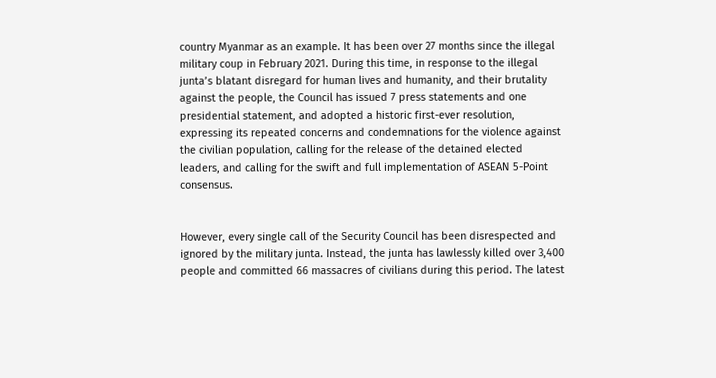country Myanmar as an example. It has been over 27 months since the illegal military coup in February 2021. During this time, in response to the illegal junta’s blatant disregard for human lives and humanity, and their brutality against the people, the Council has issued 7 press statements and one presidential statement, and adopted a historic first-ever resolution, expressing its repeated concerns and condemnations for the violence against the civilian population, calling for the release of the detained elected leaders, and calling for the swift and full implementation of ASEAN 5-Point consensus.


However, every single call of the Security Council has been disrespected and ignored by the military junta. Instead, the junta has lawlessly killed over 3,400 people and committed 66 massacres of civilians during this period. The latest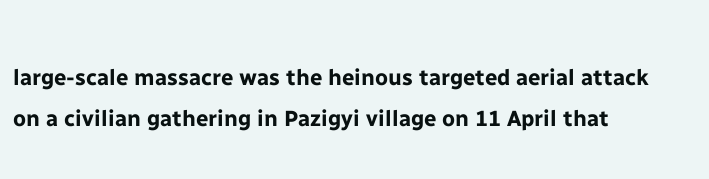large-scale massacre was the heinous targeted aerial attack on a civilian gathering in Pazigyi village on 11 April that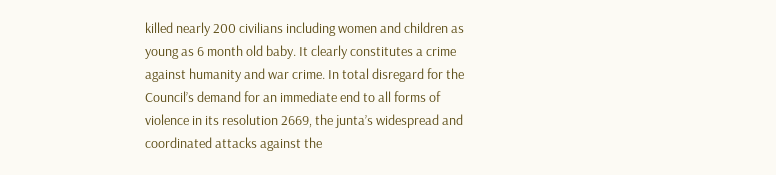killed nearly 200 civilians including women and children as young as 6 month old baby. It clearly constitutes a crime against humanity and war crime. In total disregard for the Council’s demand for an immediate end to all forms of violence in its resolution 2669, the junta’s widespread and coordinated attacks against the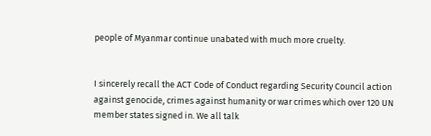people of Myanmar continue unabated with much more cruelty.


I sincerely recall the ACT Code of Conduct regarding Security Council action against genocide, crimes against humanity or war crimes which over 120 UN member states signed in. We all talk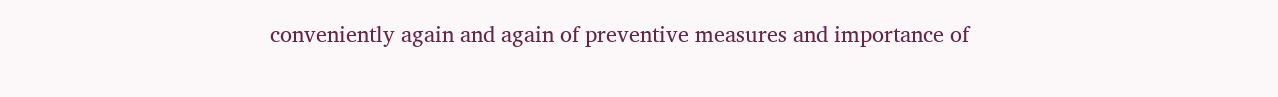conveniently again and again of preventive measures and importance of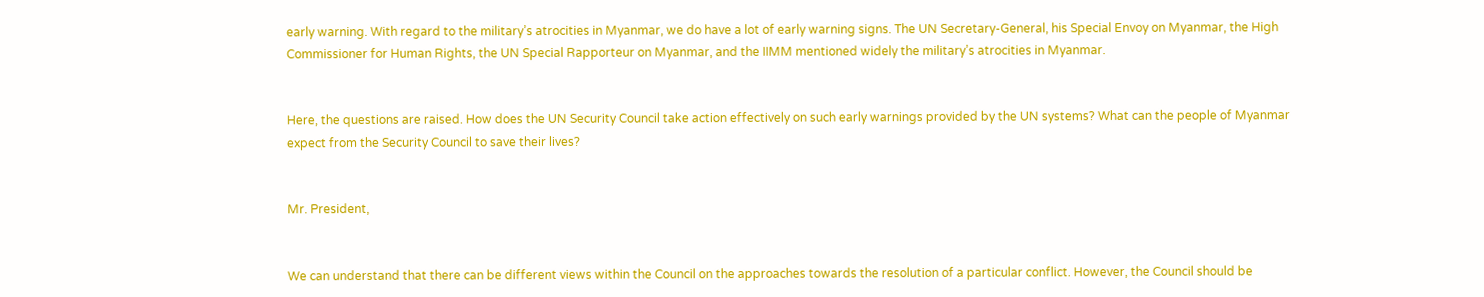early warning. With regard to the military’s atrocities in Myanmar, we do have a lot of early warning signs. The UN Secretary-General, his Special Envoy on Myanmar, the High Commissioner for Human Rights, the UN Special Rapporteur on Myanmar, and the IIMM mentioned widely the military’s atrocities in Myanmar.


Here, the questions are raised. How does the UN Security Council take action effectively on such early warnings provided by the UN systems? What can the people of Myanmar expect from the Security Council to save their lives?


Mr. President,


We can understand that there can be different views within the Council on the approaches towards the resolution of a particular conflict. However, the Council should be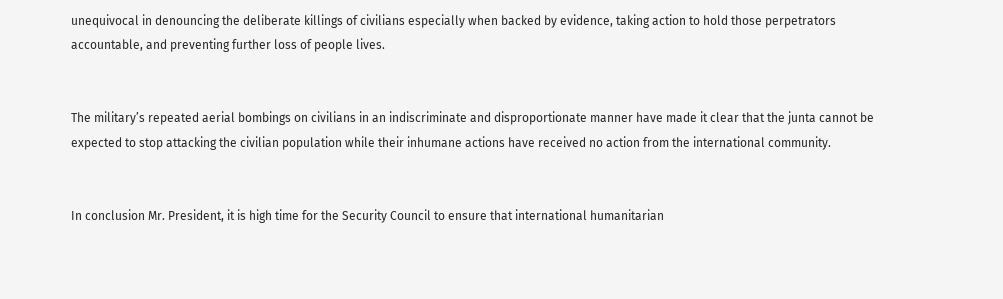unequivocal in denouncing the deliberate killings of civilians especially when backed by evidence, taking action to hold those perpetrators accountable, and preventing further loss of people lives.


The military’s repeated aerial bombings on civilians in an indiscriminate and disproportionate manner have made it clear that the junta cannot be expected to stop attacking the civilian population while their inhumane actions have received no action from the international community.


In conclusion Mr. President, it is high time for the Security Council to ensure that international humanitarian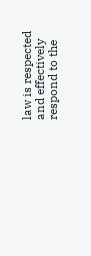law is respected and effectively respond to the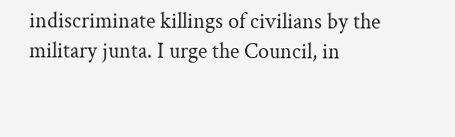indiscriminate killings of civilians by the military junta. I urge the Council, in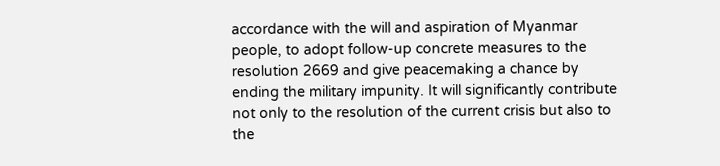accordance with the will and aspiration of Myanmar people, to adopt follow-up concrete measures to the resolution 2669 and give peacemaking a chance by ending the military impunity. It will significantly contribute not only to the resolution of the current crisis but also to the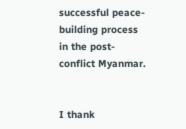successful peace-building process in the post-conflict Myanmar.


I thank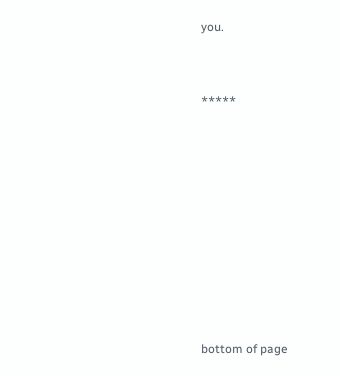you.


*****









bottom of page